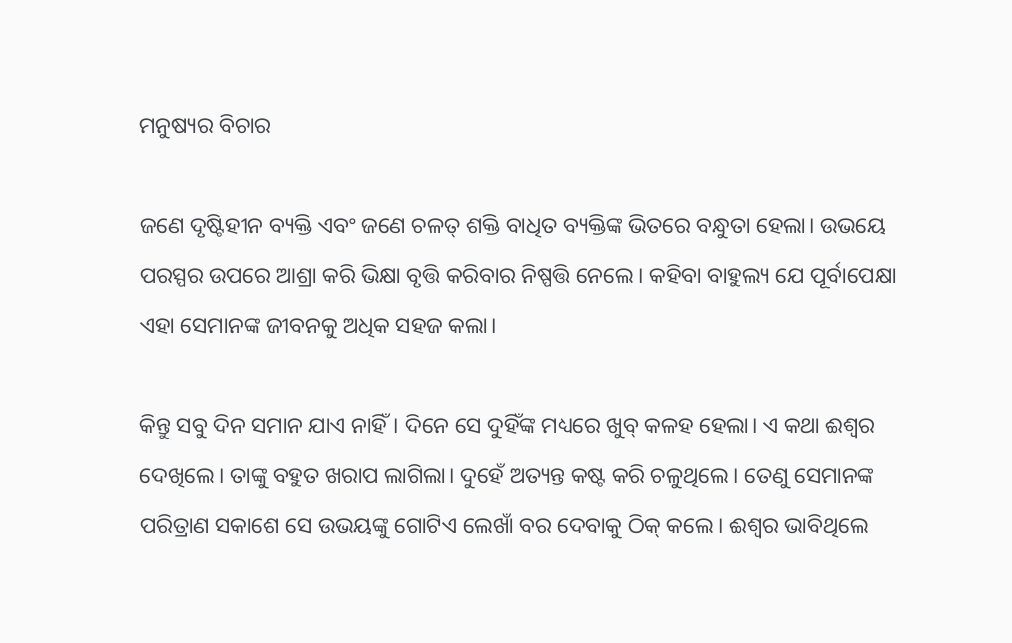ମନୁଷ୍ୟର ବିଚାର

ଜ‌ଣେ ଦୃଷ୍ଟିହୀନ ବ୍ୟକ୍ତି ଏବଂ ଜଣେ ଚଳତ୍‌ ଶକ୍ତି ବାଧିତ ବ୍ୟକ୍ତିଙ୍କ ଭିତରେ ବନ୍ଧୁତା ହେଲା। ଉଭୟେ ପରସ୍ପର ଉପରେ ଆଶ୍ରା କରି ଭିକ୍ଷା ବୃତ୍ତି କରିବାର ନିଷ୍ପତ୍ତି ‌ନେଲେ। କହିବା ବାହୁଲ୍ୟ ଯେ ପୂର୍ବାପେକ୍ଷା ଏହା ସେମାନଙ୍କ ଜୀବନକୁ ଅଧିକ ସହଜ କଲା।

କିନ୍ତୁ ସବୁ ଦିନ ସମାନ ଯାଏ ନାହିଁ। ଦିନେ ସେ ଦୁହିଁଙ୍କ ମଧ୍ୟରେ ଖୁବ୍‌ କଳହ ହେଲା। ଏ କଥା ଈଶ୍ବର ଦେଖିଲେ। ତାଙ୍କୁ ବହୁତ ଖରାପ ଲାଗିଲା। ଦୁହେଁ ଅତ୍ୟନ୍ତ କଷ୍ଟ କରି ଚଳୁଥିଲେ। ତେଣୁ ସେମାନଙ୍କ ପରିତ୍ରାଣ ସକାଶେ ସେ ଉଭୟଙ୍କୁ ଗୋଟିଏ ଲେଖାଁ ବର ଦେବାକୁ ଠିକ୍‌ କଲେ। ଈଶ୍ବର ଭାବିଥିଲେ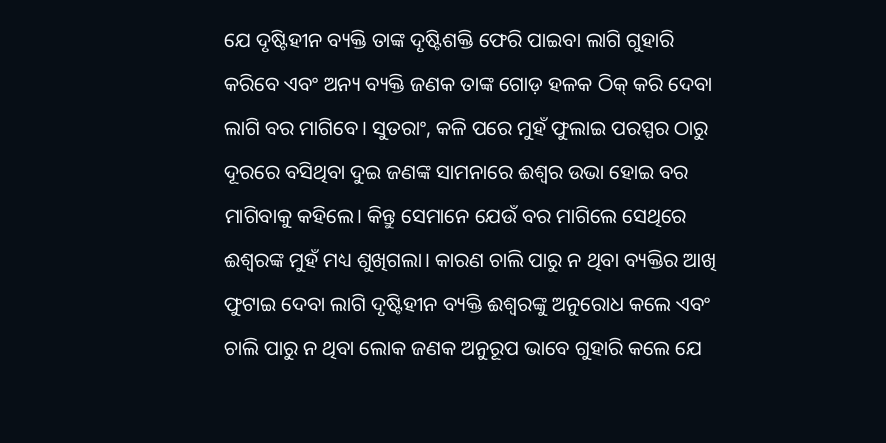ଯେ ଦୃଷ୍ଟିହୀନ ବ୍ୟକ୍ତି ତାଙ୍କ ଦୃଷ୍ଟିଶକ୍ତି ଫେରି ପାଇବା ଲାଗି ଗୁହାରି କରିବେ ଏବଂ ଅନ୍ୟ ବ୍ୟକ୍ତି ଜଣକ ତାଙ୍କ ଗୋଡ଼ ହଳକ ଠିକ୍‌ କରି ଦେବା ଲାଗି ବର ମାଗିବେ। ସୁତରାଂ, କଳି ପରେ ମୁହଁ ଫୁଲାଇ ପରସ୍ପର ଠାରୁ ଦୂରରେ ବସିଥିବା ଦୁଇ ଜଣଙ୍କ ସାମନାରେ ଈଶ୍ବର ଉଭା ହୋଇ ବର ମାଗିବାକୁ କହିଲେ। କିନ୍ତୁ ସେମାନେ ଯେଉଁ ବର ମାଗିଲେ ସେଥିରେ ଈଶ୍ବରଙ୍କ ମୁହଁ ମଧ୍ୟ ଶୁଖିଗଲା। କାରଣ ଚାଲି ପାରୁ ନ ଥିବା ବ୍ୟକ୍ତିର ଆଖି ଫୁଟାଇ ଦେବା ଲାଗି ଦୃଷ୍ଟିହୀନ ବ୍ୟକ୍ତି ଈଶ୍ବରଙ୍କୁ ଅନୁରୋଧ କଲେ ଏବଂ ଚାଲି ପାରୁ ନ ଥିବା ଲୋକ ଜଣକ ଅନୁରୂପ ଭାବେ ଗୁହାରି କଲେ ଯେ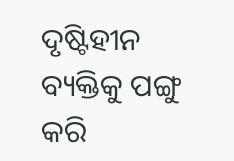ଦୃଷ୍ଟିହୀନ ବ୍ୟକ୍ତିକୁ ପଙ୍ଗୁ କରି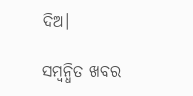ଦିଅ।

ସମ୍ବନ୍ଧିତ ଖବର